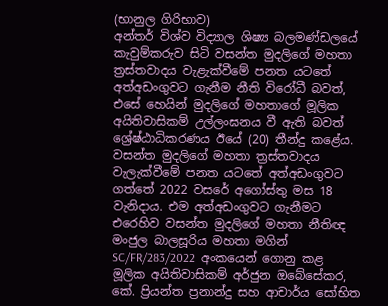(භානුල ගිරිභාව)
අන්තර් විශ්ව විද්‍යාල ශිෂ්‍ය බලමණ්ඩලයේ කැවුම්කරුව සිටි වසන්ත මුදලිගේ මහතා ත්‍රස්තවාදය වැළැක්වීමේ පනත යටතේ අත්අඩංගුවට ගැනීම නීති විරෝධී බවත්, එසේ හෙයින් මුදලිගේ මහතාගේ මූලික අයිතිවාසිකම් උල්ලංඝනය වී ඇති බවත් ශ්‍රේෂ්ඨාධිකරණය ඊයේ (20) තීන්දු කළේය.
වසන්ත මුදලිගේ මහතා ත්‍රස්තවාදය වැලැක්වීමේ පනත යටතේ අත්අඩංගුවට ගත්තේ 2022 වසරේ අගෝස්තු මස 18 වැනිදාය. එම අත්අඩංගුවට ගැනීමට එරෙහිව වසන්ත මුදලිගේ මහතා නීතිඥ මංජුල බාලසූරිය මහතා මගින් SC/FR/283/2022  අංකයෙන් ගොනු කළ මූලික අයිතිවාසිකම් අර්ජුන ඔබේසේකර, කේ. ප්‍රියන්ත ප්‍රනාන්දු සහ ආචාර්ය සෝභිත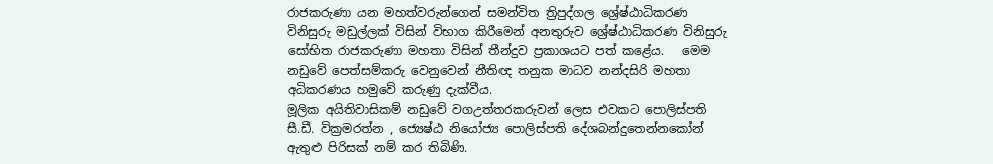රාජකරුණා යන මහත්වරුන්ගෙන් සමන්විත ත්‍රිපුද්ගල ශ්‍රේෂ්ඨාධිකරණ විනිසුරු මඩුල්ලක් විසින් විභාග කිරීමෙන් අනතුරුව ශ්‍රේෂ්ඨාධිකරණ විනිසුරු සෝභිත රාජකරුණා මහතා විසින් තීන්දුව ප්‍රකාශයට පත් කළේය.   මෙම නඩුවේ පෙත්සම්කරු වෙනුවෙන් නීතිඥ තනුක මාධව නන්දසිරි මහතා අධිකරණය හමුවේ කරුණු දැක්වීය.
මූලික අයිතිවාසිකම් නඩුවේ වගඋත්තරකරුවන් ලෙස එවකට පොලිස්පති සී.ඩී. වික්‍රමරත්න , ජ්‍යෙෂ්ඨ නියෝජ්‍ය පොලිස්පති දේශබන්දුතෙන්නකෝන් ඇතුළු පිරිසක් නම් කර තිබිණි.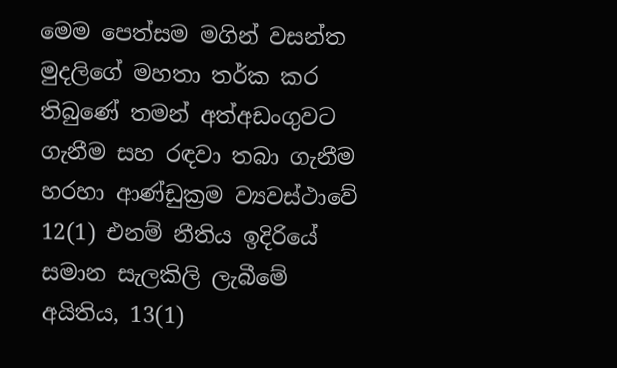මෙම පෙත්සම මගින් වසන්ත මුදලිගේ මහතා තර්ක කර තිබුණේ තමන් අත්අඩංගුවට ගැනීම සහ රඳවා තබා ගැනීම හරහා ආණ්ඩුක්‍රම ව්‍යවස්ථාවේ 12(1) එනම් නීතිය ඉදිරියේ සමාන සැලකිලි ලැබීමේ අයිතිය, 13(1)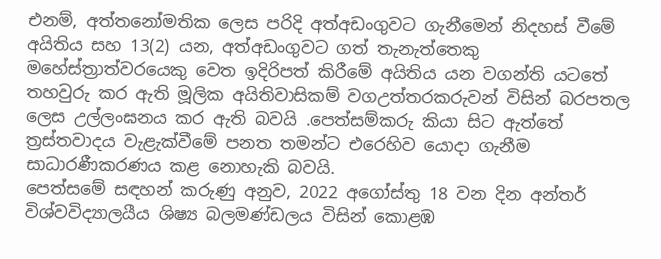එනම්, අත්තනෝමතික ලෙස පරිදි අත්අඩංගුවට ගැනීමෙන් නිදහස් වීමේ අයිතිය සහ 13(2) යන, අත්අඩංගුවට ගත් තැනැත්තෙකු මහේස්ත්‍රාත්වරයෙකු වෙත ඉදිරිපත් කිරීමේ අයිතිය යන වගන්ති යටතේ තහවුරු කර ඇති මූලික අයිතිවාසිකම් වගඋත්තරකරුවන් විසින් බරපතල ලෙස උල්ලංඝනය කර ඇති බවයි .පෙත්සම්කරු කියා සිට ඇත්තේ ත්‍රස්තවාදය වැළැක්වීමේ පනත තමන්ට එරෙහිව යොදා ගැනීම සාධාරණීකරණය කළ නොහැකි බවයි.
පෙත්සමේ සඳහන් කරුණු අනුව, 2022 අගෝස්තු 18 වන දින අන්තර් විශ්වවිද්‍යාලයීය ශිෂ්‍ය බලමණ්ඩලය විසින් කොළඹ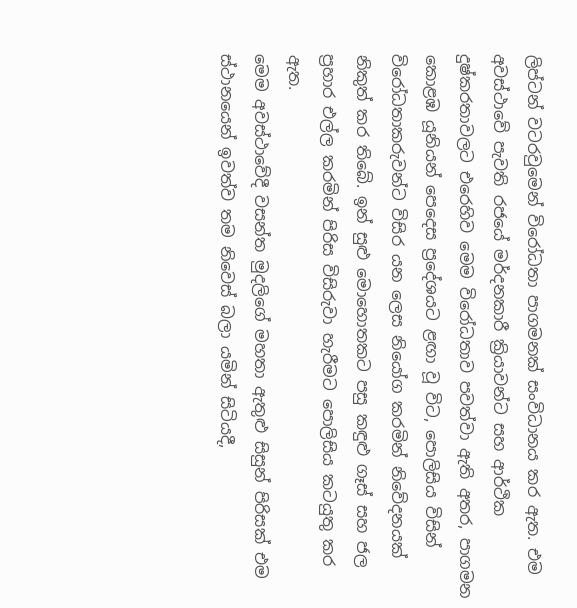ලිප්ටන් වටරවුමෙන් විරෝධතා පාගමනක් සංවිධානය කර ඇත. එම අවස්ථාවේ පැවති රජයේ මර්දනකාරී ක්‍රියාවන්ට සහ ආර්ථික දුෂ්කරතාවලට එරෙහිව මෙම විරෝධතාව පවත්වා ඇති අතර, පාගමන කොළඹ යූනියන් පෙදෙස ප්‍රදේශයට ළඟා වූ විට, පොලිසිය විසින් විරෝධතාකරුවන්ට විසිර යන ලෙස නියෝග කරමින් නිවේදනයක් නිකුත් කර තිබේ. ඉන් සුළු මොහොතකට පසු කඳුළු ගෑස් සහ ජල ප්‍රහාර එල්ල කරමින් පිරිස විසිරුවා හැරීමට පොලිසිය කටයුතු කර ඇත.
මෙම අවස්ථාවේදී වසන්ත මුදලිගේ මහතා ඇතුළු සිසුන් පිරිසක් එම ස්ථානයෙන් ඉවත්ව තම නිවෙස් බලා යමින් සිටියදී,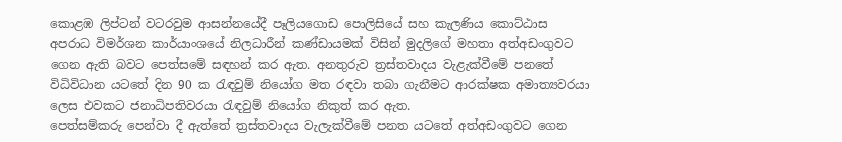කොළඹ ලිප්ටන් වටරවුම ආසන්නයේදී පෑලියගොඩ පොලිසියේ සහ කැලණිය කොට්ඨාස අපරාධ විමර්ශන කාර්යාංශයේ නිලධාරීන් කණ්ඩායමක් විසින් මුදලිගේ මහතා අත්අඩංගුවට ගෙන ඇති බවට පෙත්සමේ සඳහන් කර ඇත. අනතුරුව ත්‍රස්තවාදය වැළැක්වීමේ පනතේ විධිවිධාන යටතේ දින 90 ක රැඳවුම් නියෝග මත රඳවා තබා ගැනීමට ආරක්ෂක අමාත්‍යවරයා ලෙස එවකට ජනාධිපතිවරයා රැඳවුම් නියෝග නිකුත් කර ඇත.
පෙත්සම්කරු පෙන්වා දී ඇත්තේ ත්‍රස්තවාදය වැලැක්වීමේ පනත යටතේ අත්අඩංගුවට ගෙන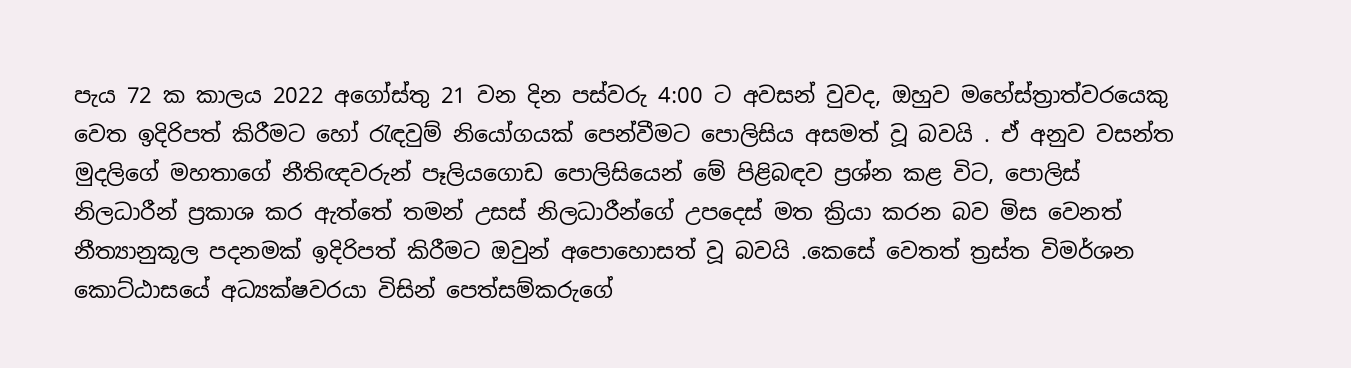පැය 72 ක කාලය 2022 අගෝස්තු 21 වන දින පස්වරු 4:00 ට අවසන් වුවද, ඔහුව මහේස්ත්‍රාත්වරයෙකු වෙත ඉදිරිපත් කිරීමට හෝ රැඳවුම් නියෝගයක් පෙන්වීමට පොලිසිය අසමත් වූ බවයි . ඒ අනුව වසන්ත මුදලිගේ මහතාගේ නීතිඥවරුන් පෑලියගොඩ පොලිසියෙන් මේ පිළිබඳව ප්‍රශ්න කළ විට, පොලිස් නිලධාරීන් ප්‍රකාශ කර ඇත්තේ තමන් උසස් නිලධාරීන්ගේ උපදෙස් මත ක්‍රියා කරන බව මිස වෙනත් නීත්‍යානුකූල පදනමක් ඉදිරිපත් කිරීමට ඔවුන් අපොහොසත් වූ බවයි .කෙසේ වෙතත් ත්‍රස්ත විමර්ශන කොට්ඨාසයේ අධ්‍යක්ෂවරයා විසින් පෙත්සම්කරුගේ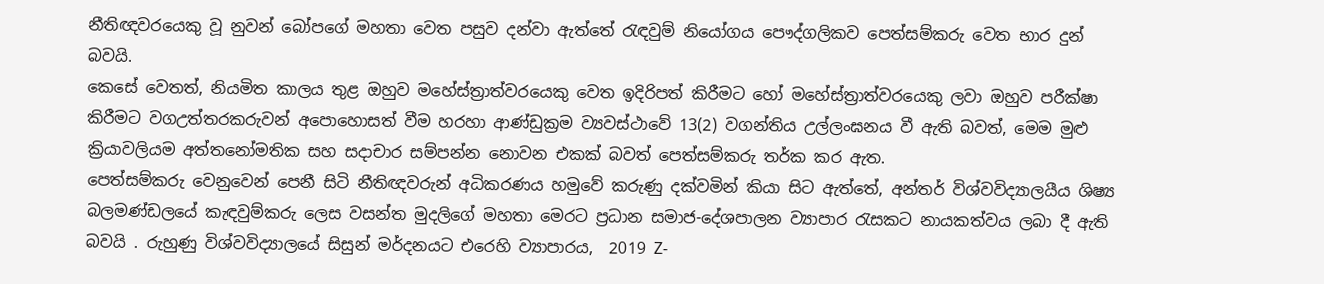නීතිඥවරයෙකු වූ නුවන් බෝපගේ මහතා වෙත පසුව දන්වා ඇත්තේ රැඳවුම් නියෝගය පෞද්ගලිකව පෙත්සම්කරු වෙත භාර දුන් බවයි.
කෙසේ වෙතත්, නියමිත කාලය තුළ ඔහුව මහේස්ත්‍රාත්වරයෙකු වෙත ඉදිරිපත් කිරීමට හෝ මහේස්ත්‍රාත්වරයෙකු ලවා ඔහුව පරීක්ෂා කිරීමට වගඋත්තරකරුවන් අපොහොසත් වීම හරහා ආණ්ඩුක්‍රම ව්‍යවස්ථාවේ 13(2) වගන්තිය උල්ලංඝනය වී ඇති බවත්, මෙම මුළු ක්‍රියාවලියම අත්තනෝමතික සහ සදාචාර සම්පන්න නොවන එකක් බවත් පෙත්සම්කරු තර්ක කර ඇත.
පෙත්සම්කරු වෙනුවෙන් පෙනී සිටි නීතිඥවරුන් අධිකරණය හමුවේ කරුණු දක්වමින් කියා සිට ඇත්තේ, අන්තර් විශ්වවිද්‍යාලයීය ශිෂ්‍ය බලමණ්ඩලයේ කැඳවුම්කරු ලෙස වසන්ත මුදලිගේ මහතා මෙරට ප්‍රධාන සමාජ-දේශපාලන ව්‍යාපාර රැසකට නායකත්වය ලබා දී ඇති බවයි . රුහුණු විශ්වවිද්‍යාලයේ සිසුන් මර්දනයට එරෙහි ව්‍යාපාරය,  2019 Z-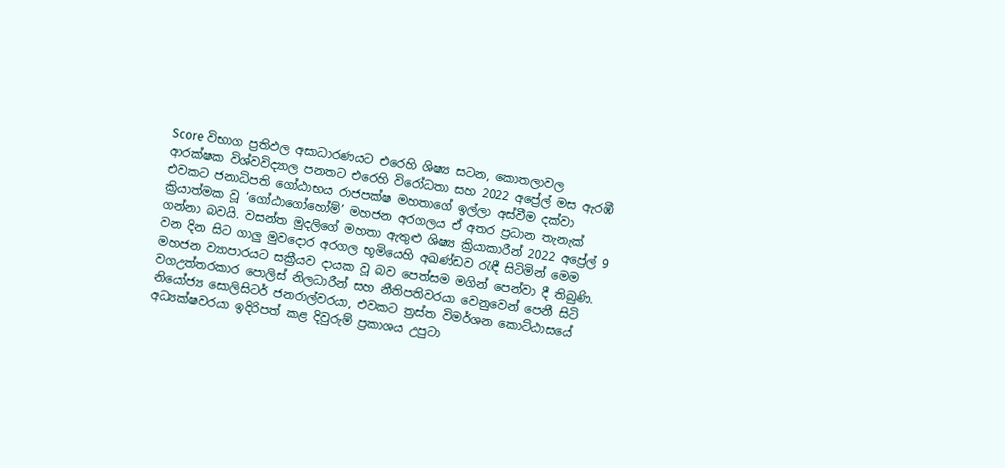Score විභාග ප්‍රතිඵල අසාධාරණයට එරෙහි ශිෂ්‍ය සටන, කොතලාවල ආරක්ෂක විශ්වවිද්‍යාල පනතට එරෙහි විරෝධතා සහ 2022 අප්‍රේල් මස ඇරඹී එවකට ජනාධිපති ගෝඨාභය රාජපක්ෂ මහතාගේ ඉල්ලා අස්වීම දක්වා ක්‍රියාත්මක වූ ‘ගෝඨාගෝහෝම්’ මහජන අරගලය ඒ අතර ප්‍රධාන තැනැක් ගන්නා බවයි. වසන්ත මුදලිගේ මහතා ඇතුළු ශිෂ්‍ය ක්‍රියාකාරීන් 2022 අප්‍රේල් 9 වන දින සිට ගාලු මුවදොර අරගල භූමියෙහි අඛණ්ඩව රැඳී සිටිමින් මෙම මහජන ව්‍යාපාරයට සක්‍රීයව දායක වූ බව පෙත්සම මගින් පෙන්වා දී තිබුණි.
වගඋත්තරකාර පොලිස් නිලධාරීන් සහ නීතිපතිවරයා වෙනුවෙන් පෙනී සිටි නියෝජ්‍ය සොලිසිටර් ජනරාල්වරයා, එවකට ත්‍රස්ත විමර්ශන කොට්ඨාසයේ අධ්‍යක්ෂවරයා ඉදිරිපත් කළ දිවුරුම් ප්‍රකාශය උපුටා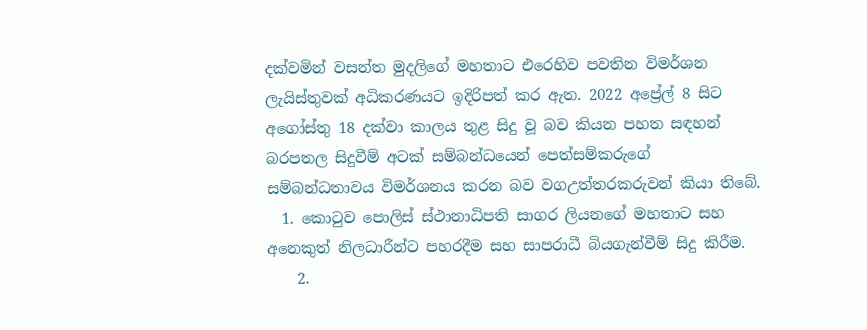දක්වමින් වසන්ත මුදලිගේ මහතාට එරෙහිව පවතින විමර්ශන ලැයිස්තුවක් අධිකරණයට ඉදිරිපත් කර ඇත. 2022 අප්‍රේල් 8 සිට අගෝස්තු 18 දක්වා කාලය තුළ සිදු වූ බව කියන පහත සඳහන් බරපතල සිදුවීම් අටක් සම්බන්ධයෙන් පෙත්සම්කරුගේ සම්බන්ධතාවය විමර්ශනය කරන බව වගඋත්තරකරුවන් කියා තිබේ.
  1. කොටුව පොලිස් ස්ථානාධිපති සාගර ලියනගේ මහතාට සහ අනෙකුත් නිලධාරීන්ට පහරදීම සහ සාපරාධී බියගැන්වීම් සිදු කිරීම.
    2.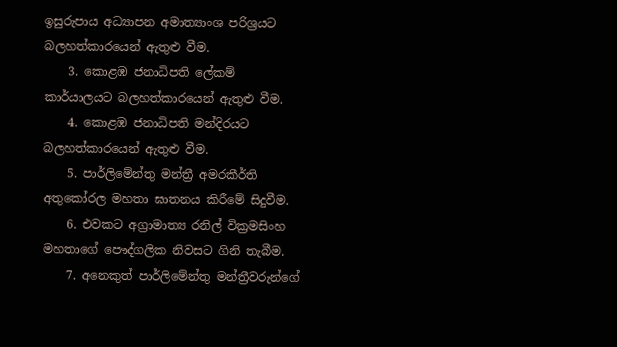ඉසුරුපාය අධ්‍යාපන අමාත්‍යාංශ පරිශ්‍රයට බලහත්කාරයෙන් ඇතුළු වීම.
    3. කොළඹ ජනාධිපති ලේකම් කාර්යාලයට බලහත්කාරයෙන් ඇතුළු වීම.
    4. කොළඹ ජනාධිපති මන්දිරයට බලහත්කාරයෙන් ඇතුළු වීම.
    5. පාර්ලිමේන්තු මන්ත්‍රී අමරකීර්ති අතුකෝරල මහතා ඝාතනය කිරීමේ සිදුවීම.
    6. එවකට අග්‍රාමාත්‍ය රනිල් වික්‍රමසිංහ මහතාගේ පෞද්ගලික නිවසට ගිනි තැබීම.
    7. අනෙකුත් පාර්ලිමේන්තු මන්ත්‍රීවරුන්ගේ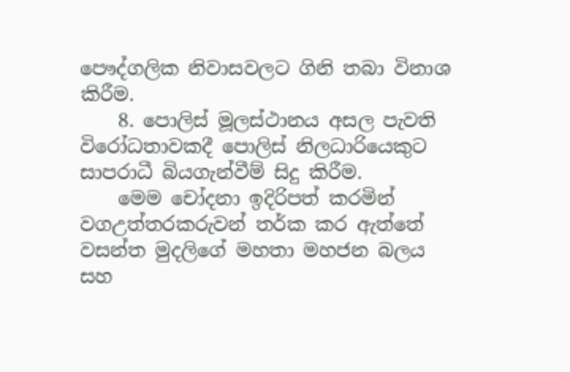පෞද්ගලික නිවාසවලට ගිනි තබා විනාශ කිරීම.
    8. පොලිස් මූලස්ථානය අසල පැවති විරෝධතාවකදී පොලිස් නිලධාරියෙකුට සාපරාධී බියගැන්වීම් සිදු කිරීම.
    මෙම චෝදනා ඉදිරිපත් කරමින් වගඋත්තරකරුවන් තර්ක කර ඇත්තේ වසන්ත මුදලිගේ මහතා මහජන බලය සහ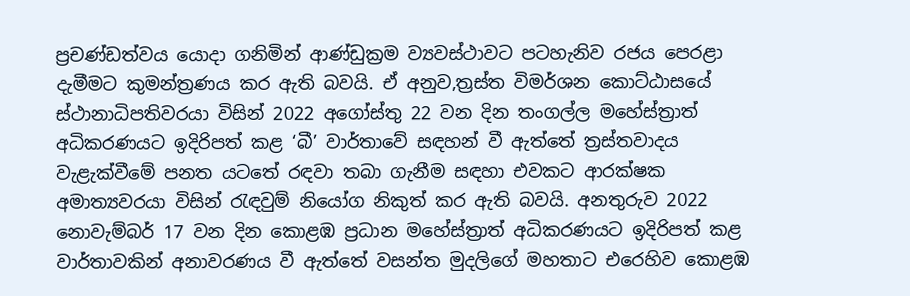ප්‍රචණ්ඩත්වය යොදා ගනිමින් ආණ්ඩුක්‍රම ව්‍යවස්ථාවට පටහැනිව රජය පෙරළා දැමීමට කුමන්ත්‍රණය කර ඇති බවයි. ඒ අනුව,ත්‍රස්ත විමර්ශන කොට්ඨාසයේ ස්ථානාධිපතිවරයා විසින් 2022 අගෝස්තු 22 වන දින තංගල්ල මහේස්ත්‍රාත් අධිකරණයට ඉදිරිපත් කළ ‘බී’ වාර්තාවේ සඳහන් වී ඇත්තේ ත්‍රස්තවාදය වැළැක්වීමේ පනත යටතේ රඳවා තබා ගැනීම සඳහා එවකට ආරක්ෂක අමාත්‍යවරයා විසින් රැඳවුම් නියෝග නිකුත් කර ඇති බවයි. අනතුරුව 2022 නොවැම්බර් 17 වන දින කොළඹ ප්‍රධාන මහේස්ත්‍රාත් අධිකරණයට ඉදිරිපත් කළ වාර්තාවකින් අනාවරණය වී ඇත්තේ වසන්ත මුදලිගේ මහතාට එරෙහිව කොළඹ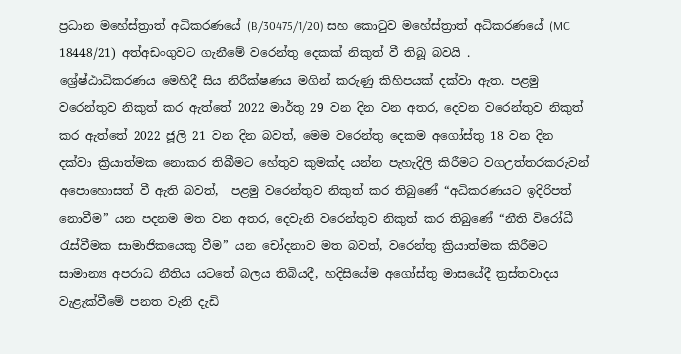ප්‍රධාන මහේස්ත්‍රාත් අධිකරණයේ (B/30475/1/20) සහ කොටුව මහේස්ත්‍රාත් අධිකරණයේ (MC 18448/21) අත්අඩංගුවට ගැනීමේ වරෙන්තු දෙකක් නිකුත් වී තිබූ බවයි .
ශ්‍රේෂ්ඨාධිකරණය මෙහිදී සිය නිරීක්ෂණය මගින් කරුණු කිහිපයක් දක්වා ඇත. පළමු වරෙන්තුව නිකුත් කර ඇත්තේ 2022 මාර්තු 29 වන දින වන අතර, දෙවන වරෙන්තුව නිකුත් කර ඇත්තේ 2022 ජූලි 21 වන දින බවත්, මෙම වරෙන්තු දෙකම අගෝස්තු 18 වන දින දක්වා ක්‍රියාත්මක නොකර තිබීමට හේතුව කුමක්ද යන්න පැහැදිලි කිරීමට වගඋත්තරකරුවන් අපොහොසත් වී ඇති බවත්,  පළමු වරෙන්තුව නිකුත් කර තිබුණේ “අධිකරණයට ඉදිරිපත් නොවීම” යන පදනම මත වන අතර, දෙවැනි වරෙන්තුව නිකුත් කර තිබුණේ “නීති විරෝධී රැස්වීමක සාමාජිකයෙකු වීම” යන චෝදනාව මත බවත්, වරෙන්තු ක්‍රියාත්මක කිරීමට සාමාන්‍ය අපරාධ නීතිය යටතේ බලය තිබියදී, හදිසියේම අගෝස්තු මාසයේදී ත්‍රස්තවාදය වැළැක්වීමේ පනත වැනි දැඩි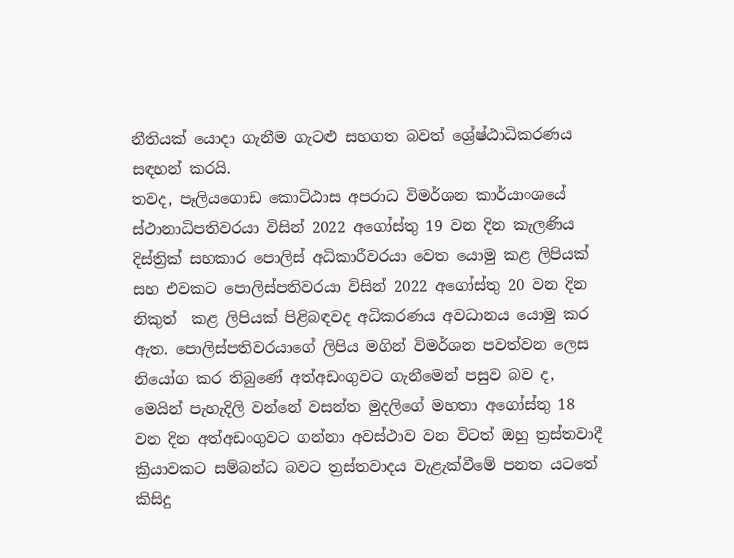නීතියක් යොදා ගැනීම ගැටළු සහගත බවත් ශ්‍රේෂ්ඨාධිකරණය සඳහන් කරයි.
තවද, පෑලියගොඩ කොට්ඨාස අපරාධ විමර්ශන කාර්යාංශයේ ස්ථානාධිපතිවරයා විසින් 2022 අගෝස්තු 19 වන දින කැලණිය දිස්ත්‍රික් සහකාර පොලිස් අධිකාරීවරයා වෙත යොමු කළ ලිපියක් සහ එවකට පොලිස්පතිවරයා විසින් 2022 අගෝස්තු 20 වන දින නිකුත්  කළ ලිපියක් පිළිබඳවද අධිකරණය අවධානය යොමු කර ඇත. පොලිස්පතිවරයාගේ ලිපිය මගින් විමර්ශන පවත්වන ලෙස නියෝග කර තිබුණේ අත්අඩංගුවට ගැනීමෙන් පසුව බව ද, මෙයින් පැහැදිලි වන්නේ වසන්ත මුදලිගේ මහතා අගෝස්තු 18 වන දින අත්අඩංගුවට ගන්නා අවස්ථාව වන විටත් ඔහු ත්‍රස්තවාදී ක්‍රියාවකට සම්බන්ධ බවට ත්‍රස්තවාදය වැළැක්වීමේ පනත යටතේ කිසිදු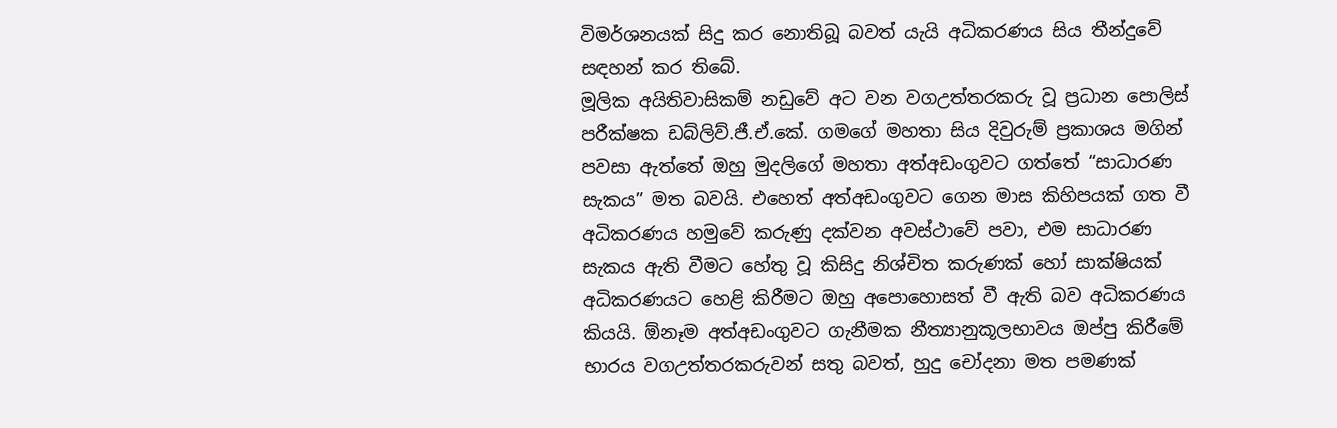විමර්ශනයක් සිදු කර නොතිබූ බවත් යැයි අධිකරණය සිය තීන්දුවේ සඳහන් කර තිබේ.
මූලික අයිතිවාසිකම් නඩුවේ අට වන වගඋත්තරකරු වූ ප්‍රධාන පොලිස් පරීක්ෂක ඩබ්ලිව්.ජී.ඒ.කේ. ගමගේ මහතා සිය දිවුරුම් ප්‍රකාශය මගින් පවසා ඇත්තේ ඔහු මුදලිගේ මහතා අත්අඩංගුවට ගත්තේ “සාධාරණ සැකය” මත බවයි. එහෙත් අත්අඩංගුවට ගෙන මාස කිහිපයක් ගත වී අධිකරණය හමුවේ කරුණු දක්වන අවස්ථාවේ පවා, එම සාධාරණ සැකය ඇති වීමට හේතු වූ කිසිදු නිශ්චිත කරුණක් හෝ සාක්ෂියක් අධිකරණයට හෙළි කිරීමට ඔහු අපොහොසත් වී ඇති බව අධිකරණය කියයි. ඕනෑම අත්අඩංගුවට ගැනීමක නීත්‍යානුකූලභාවය ඔප්පු කිරීමේ භාරය වගඋත්තරකරුවන් සතු බවත්, හුදු චෝදනා මත පමණක්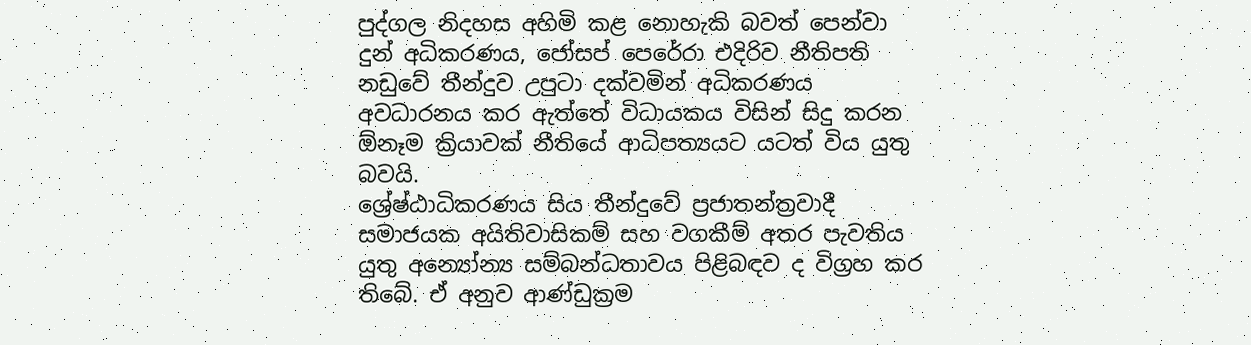පුද්ගල නිදහස අහිමි කළ නොහැකි බවත් පෙන්වා දුන් අධිකරණය, ජෝසප් පෙරේරා එදිරිව නීතිපති නඩුවේ තීන්දුව උපුටා දක්වමින් අධිකරණය අවධාරනය කර ඇත්තේ විධායකය විසින් සිදු කරන ඕනෑම ක්‍රියාවක් නීතියේ ආධිපත්‍යයට යටත් විය යුතු බවයි.
ශ්‍රේෂ්ඨාධිකරණය සිය තීන්දුවේ ප්‍රජාතන්ත්‍රවාදී සමාජයක අයිතිවාසිකම් සහ වගකීම් අතර පැවතිය යුතු අන්‍යෝන්‍ය සම්බන්ධතාවය පිළිබඳව ද විග්‍රහ කර තිබේ. ඒ අනුව ආණ්ඩුක්‍රම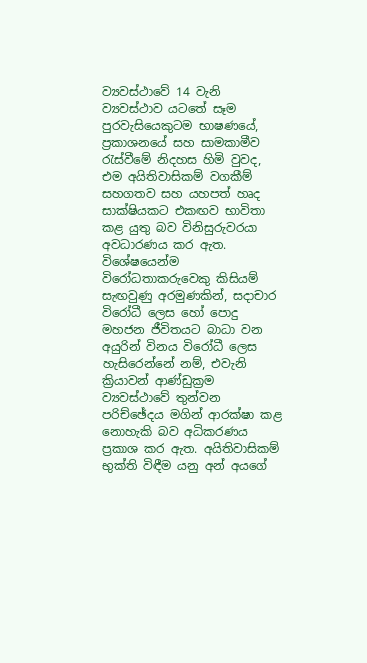ව්‍යවස්ථාවේ 14 වැනි ව්‍යවස්ථාව යටතේ සෑම පුරවැසියෙකුටම භාෂණයේ, ප්‍රකාශනයේ සහ සාමකාමීව රැස්වීමේ නිදහස හිමි වුවද, එම අයිතිවාසිකම් වගකීම් සහගතව සහ යහපත් හෘද සාක්ෂියකට එකඟව භාවිතා කළ යුතු බව විනිසුරුවරයා අවධාරණය කර ඇත. විශේෂයෙන්ම විරෝධතාකරුවෙකු කිසියම් සැඟවුණු අරමුණකින්, සදාචාර විරෝධී ලෙස හෝ පොදු මහජන ජීවිතයට බාධා වන අයුරින් විනය විරෝධී ලෙස හැසිරෙන්නේ නම්, එවැනි ක්‍රියාවන් ආණ්ඩුක්‍රම ව්‍යවස්ථාවේ තුන්වන පරිච්ඡේදය මගින් ආරක්ෂා කළ නොහැකි බව අධිකරණය ප්‍රකාශ කර ඇත. අයිතිවාසිකම් භුක්ති විඳීම යනු අන් අයගේ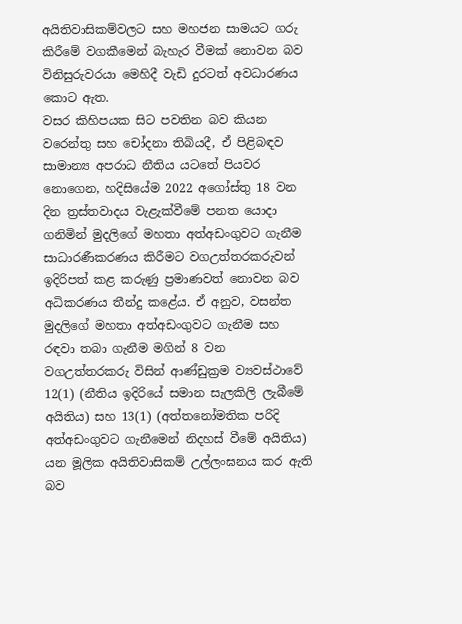අයිතිවාසිකම්වලට සහ මහජන සාමයට ගරු කිරීමේ වගකීමෙන් බැහැර වීමක් නොවන බව විනිසුරුවරයා මෙහිදී වැඩි දුරටත් අවධාරණය කොට ඇත.
වසර කිහිපයක සිට පවතින බව කියන වරෙන්තු සහ චෝදනා තිබියදී, ඒ පිළිබඳව සාමාන්‍ය අපරාධ නීතිය යටතේ පියවර නොගෙන, හදිසියේම 2022 අගෝස්තු 18 වන දින ත්‍රස්තවාදය වැළැක්වීමේ පනත යොදා ගනිමින් මුදලිගේ මහතා අත්අඩංගුවට ගැනීම සාධාරණීකරණය කිරීමට වගඋත්තරකරුවන් ඉදිරිපත් කළ කරුණු ප්‍රමාණවත් නොවන බව අධිකරණය තීන්දු කළේය. ඒ අනුව, වසන්ත මුදලිගේ මහතා අත්අඩංගුවට ගැනීම සහ රඳවා තබා ගැනීම මගින් 8 වන වගඋත්තරකරු විසින් ආණ්ඩුක්‍රම ව්‍යවස්ථාවේ 12(1) (නීතිය ඉදිරියේ සමාන සැලකිලි ලැබීමේ අයිතිය) සහ 13(1) (අත්තනෝමතික පරිදි අත්අඩංගුවට ගැනීමෙන් නිදහස් වීමේ අයිතිය) යන මූලික අයිතිවාසිකම් උල්ලංඝනය කර ඇති බව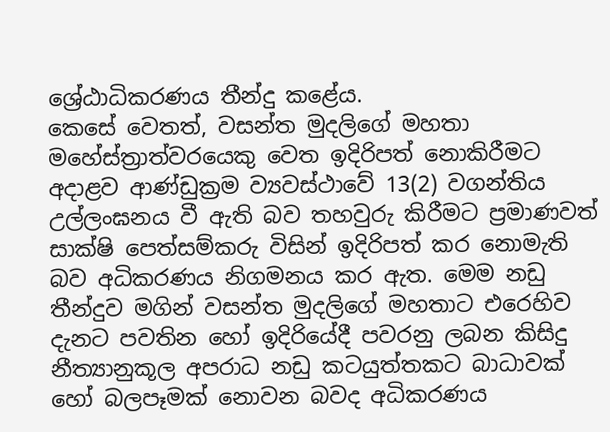ශ්‍රේඨාධිකරණය තීන්දු කළේය.
කෙසේ වෙතත්, වසන්ත මුදලිගේ මහතා මහේස්ත්‍රාත්වරයෙකු වෙත ඉදිරිපත් නොකිරීමට අදාළව ආණ්ඩුක්‍රම ව්‍යවස්ථාවේ 13(2) වගන්තිය උල්ලංඝනය වී ඇති බව තහවුරු කිරීමට ප්‍රමාණවත් සාක්ෂි පෙත්සම්කරු විසින් ඉදිරිපත් කර නොමැති බව අධිකරණය නිගමනය කර ඇත. මෙම නඩු තීන්දුව මගින් වසන්ත මුදලිගේ මහතාට එරෙහිව දැනට පවතින හෝ ඉදිරියේදී පවරනු ලබන කිසිදු නීත්‍යානුකූල අපරාධ නඩු කටයුත්තකට බාධාවක් හෝ බලපෑමක් නොවන බවද අධිකරණය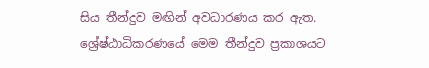සිය තීන්දුව මඟින් අවධාරණය කර ඇත. ශ්‍රේෂ්ඨාධිකරණයේ මෙම තීන්දුව ප්‍රකාශයට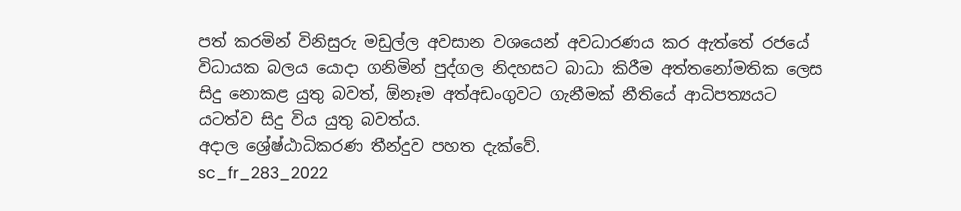පත් කරමින් විනිසුරු මඩුල්ල අවසාන වශයෙන් අවධාරණය කර ඇත්තේ රජයේ විධායක බලය යොදා ගනිමින් පුද්ගල නිදහසට බාධා කිරීම අත්තනෝමතික ලෙස සිදු නොකළ යුතු බවත්, ඕනෑම අත්අඩංගුවට ගැනීමක් නීතියේ ආධිපත්‍යයට යටත්ව සිදු විය යුතු බවත්ය.
අදාල ශ්‍රේෂ්ඨාධිකරණ තීන්දුව පහත දැක්වේ.
sc_fr_283_2022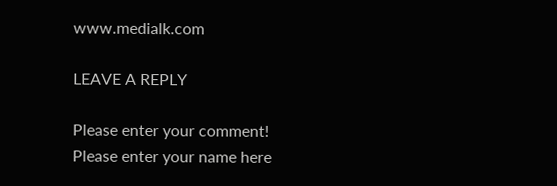www.medialk.com

LEAVE A REPLY

Please enter your comment!
Please enter your name here